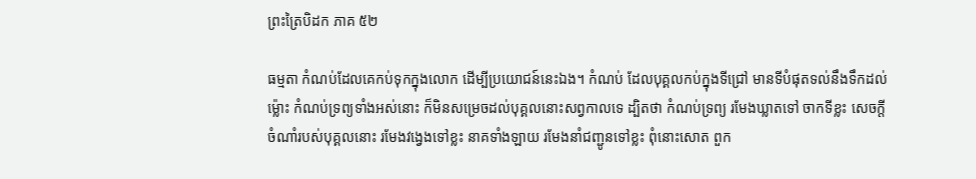ព្រះត្រៃបិដក ភាគ ៥២

ធម្មតា កំណប់ដែលគេកប់ទុកក្នុងលោក ដើម្បីប្រយោជន៍នេះឯង។ កំណប់ ដែលបុគ្គលកប់ក្នុងទីជ្រៅ មានទីបំផុតទល់នឹងទឹកដល់ម្ល៉ោះ កំណប់ទ្រព្យទាំងអស់នោះ ក៏មិនសម្រេចដល់បុគ្គលនោះសព្វកាលទេ ដ្បិតថា កំណប់ទ្រព្យ រមែងឃ្លាតទៅ ចាកទីខ្លះ សេចក្តីចំណាំរបស់បុគ្គលនោះ រមែងវង្វេងទៅខ្លះ នាគទាំងឡាយ រមែងនាំជញ្ជូនទៅខ្លះ ពុំនោះសោត ពួក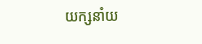យក្សនាំយ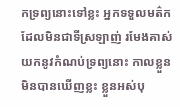កទ្រព្យនោះទៅខ្លះ អ្នកទទួលមត៌ក ដែលមិនជាទីស្រឡាញ់ រមែងគាស់យកនូវកំណប់ទ្រព្យនោះ កាលខ្លួនមិនបានឃើញខ្លះ ខ្លួនអស់បុ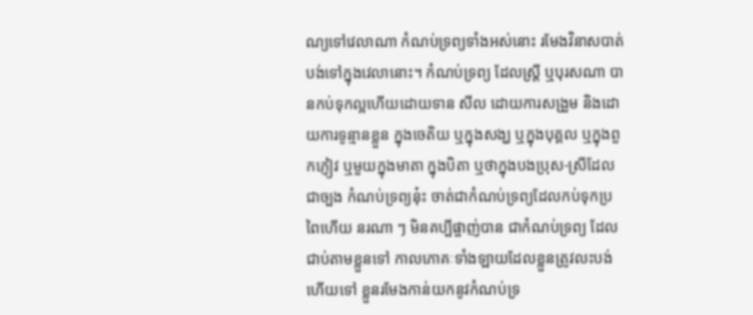ណ្យទៅវេលាណា កំណប់ទ្រព្យទាំងអស់នោះ រមែងវិនាសបាត់បង់ទៅក្នុងវេលានោះ។ កំណប់ទ្រព្យ ដែលស្ត្រី ឬបុរសណា បានកប់ទុកល្អហើយដោយទាន សីល ដោយការសង្រួម និងដោយការទូន្មានខ្លួន ក្នុងចេតិយ ឬក្នុងសង្ឃ ឬក្នុងបុគ្គល ឬក្នុងពួកភ្ញៀវ ឬមួយក្នុងមាតា ក្នុងបិតា ឬថាក្នុងបងប្រុស-ស្រីដែលជាច្បង កំណប់ទ្រព្យនុ៎ះ ចាត់ជាកំណប់ទ្រព្យដែលកប់ទុកប្រពៃហើយ នរណា ៗ មិនគប្បីផ្ចាញ់បាន ជាកំណប់ទ្រព្យ ដែលជាប់តាមខ្លួនទៅ កាលភោគៈទាំងឡាយដែលខ្លួនត្រូវលះបង់ហើយទៅ ខ្លួនរមែងកាន់យកនូវកំណប់ទ្រ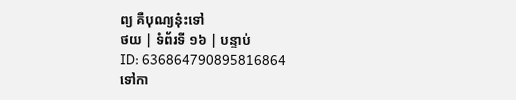ព្យ គឺបុណ្យនុ៎ះទៅ
ថយ | ទំព័រទី ១៦ | បន្ទាប់
ID: 636864790895816864
ទៅកា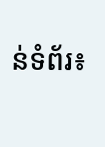ន់ទំព័រ៖